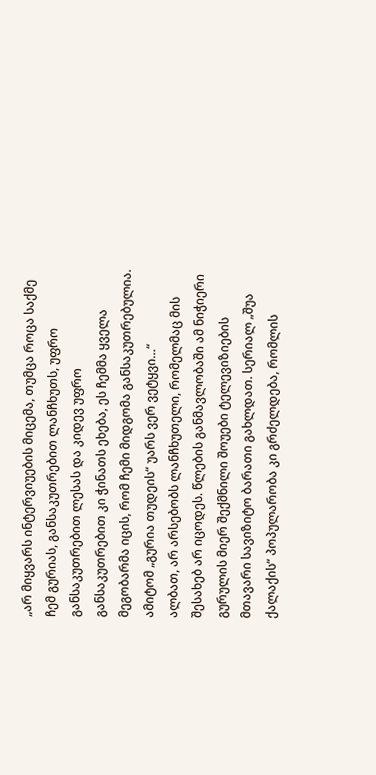„არ მიყვარს ინტერვიუების მიცემა, თუმცა როცა საქმე ჩემ გურიას, განსაკუთრებით ლანჩხუთს, უფრო განსაკუთრებით ლესას და კიდევ უფრო განსაკუთრებით კი ჭინათს ეხება, ეს ჩემმა ყველა მეგობარმა იცის, რომ ჩემი მიდგომა განსაკუთრებულია. ამიტომ „გურია თუდეის“ უარს ვერ ვეტყვი…“
ალბათ, არ არსებობს ლანჩხუთელი, რომელმაც მის შესახებ არ იცოდეს. წლების განმავლობაში ამ ნიჭიერი გურულის მიერ შექმნილი შოუები ტელევიზიების მთავარი სავიზიტო ბარათი გახლდათ. სერიალ „შუა ქალაქის“ პოპულარობა კი გრძელდება, რომლის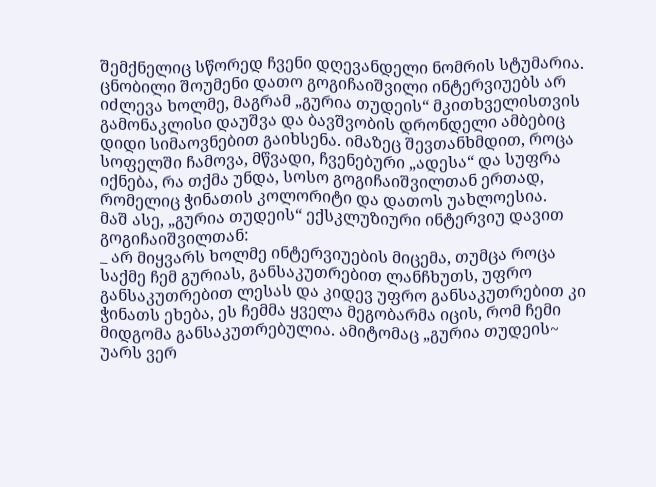შემქნელიც სწორედ ჩვენი დღევანდელი ნომრის სტუმარია.
ცნობილი შოუმენი დათო გოგიჩაიშვილი ინტერვიუებს არ იძლევა ხოლმე, მაგრამ „გურია თუდეის“ მკითხველისთვის გამონაკლისი დაუშვა და ბავშვობის დრონდელი ამბებიც დიდი სიმაოვნებით გაიხსენა. იმაზეც შევთანხმდით, როცა სოფელში ჩამოვა, მწვადი, ჩვენებური „ადესა“ და სუფრა იქნება, რა თქმა უნდა, სოსო გოგიჩაიშვილთან ერთად, რომელიც ჭინათის კოლორიტი და დათოს უახლოესია.
მაშ ასე, „გურია თუდეის“ ექსკლუზიური ინტერვიუ დავით გოგიჩაიშვილთან:
_ არ მიყვარს ხოლმე ინტერვიუების მიცემა, თუმცა როცა საქმე ჩემ გურიას, განსაკუთრებით ლანჩხუთს, უფრო განსაკუთრებით ლესას და კიდევ უფრო განსაკუთრებით კი ჭინათს ეხება, ეს ჩემმა ყველა მეგობარმა იცის, რომ ჩემი მიდგომა განსაკუთრებულია. ამიტომაც „გურია თუდეის~ უარს ვერ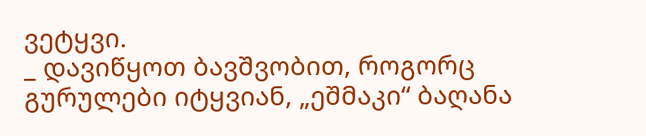ვეტყვი.
_ დავიწყოთ ბავშვობით, როგორც გურულები იტყვიან, „ეშმაკი“ ბაღანა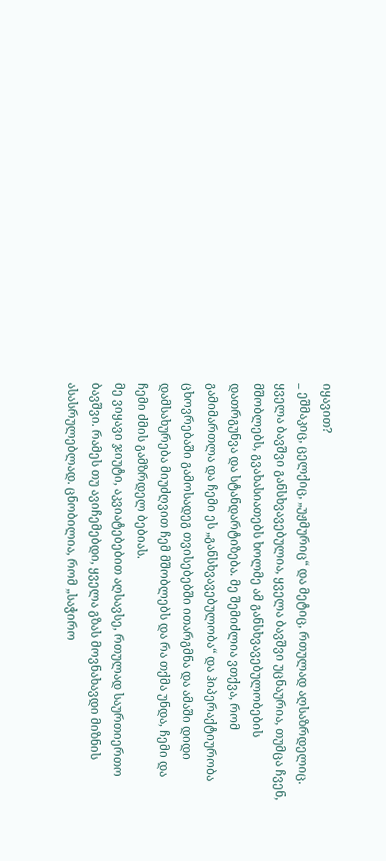იყავით?
_ ეშმაკიც, ცელქიც, „უჟმურიც“ და მეტიც, რთულად აღსაზრდელიც. ყველა ბავშვი განსხვავებულია, ყველა ბავშვი უცნაურია, თუმცა ჩვენ, მშობლებს, გვახასიათებს ხოლმე ამ განსხვავებულობების დათრგუნვა და სტანდარტიზება. მე შემიძლია ვთქვა, რომ გამიმართლა და ჩემი ეს „განსხვავებულობა“ და ჰიპერაქტიურობა ცხოვრებაში გამოსადეგ თვისებებში ითარგმნა და ამაში დიდი დამსახურება მიუძღვით ჩემ მშობლებს და რა თქმა უნდა, ჩემი და ჩემი ძმის გამზრდელ ბებიას.
მე ვიყავი ჯიუტი, აკვიატებებით აღსავსე, რთულად საურთიერთო ბავშვი. რამეს თუ ავიჩემებდი, ყველა გზას მოვნახავდი მიზნის ასასრულებლად. ცნობილია, რომ „საჭირო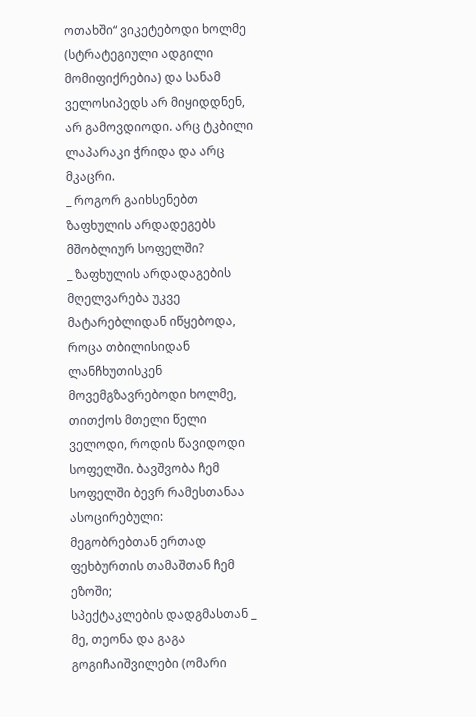ოთახში“ ვიკეტებოდი ხოლმე (სტრატეგიული ადგილი მომიფიქრებია) და სანამ ველოსიპედს არ მიყიდდნენ, არ გამოვდიოდი. არც ტკბილი ლაპარაკი ჭრიდა და არც მკაცრი.
_ როგორ გაიხსენებთ ზაფხულის არდადეგებს მშობლიურ სოფელში?
_ ზაფხულის არდადაგების მღელვარება უკვე მატარებლიდან იწყებოდა, როცა თბილისიდან ლანჩხუთისკენ მოვემგზავრებოდი ხოლმე, თითქოს მთელი წელი ველოდი, როდის წავიდოდი სოფელში. ბავშვობა ჩემ სოფელში ბევრ რამესთანაა ასოცირებული:
მეგობრებთან ერთად ფეხბურთის თამაშთან ჩემ ეზოში;
სპექტაკლების დადგმასთან _ მე, თეონა და გაგა გოგიჩაიშვილები (ომარი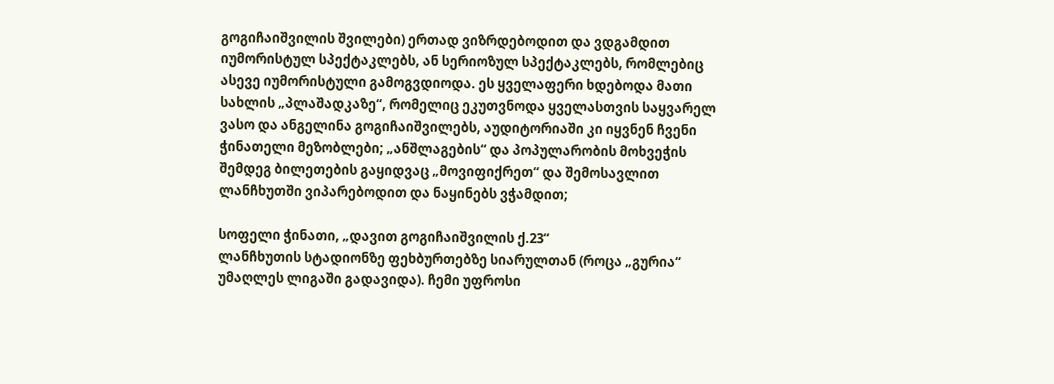გოგიჩაიშვილის შვილები) ერთად ვიზრდებოდით და ვდგამდით იუმორისტულ სპექტაკლებს, ან სერიოზულ სპექტაკლებს, რომლებიც ასევე იუმორისტული გამოგვდიოდა. ეს ყველაფერი ხდებოდა მათი სახლის „პლაშადკაზე“, რომელიც ეკუთვნოდა ყველასთვის საყვარელ ვასო და ანგელინა გოგიჩაიშვილებს, აუდიტორიაში კი იყვნენ ჩვენი ჭინათელი მეზობლები; „ანშლაგების“ და პოპულარობის მოხვეჭის შემდეგ ბილეთების გაყიდვაც „მოვიფიქრეთ“ და შემოსავლით ლანჩხუთში ვიპარებოდით და ნაყინებს ვჭამდით;

სოფელი ჭინათი, „დავით გოგიჩაიშვილის ქ.23“
ლანჩხუთის სტადიონზე ფეხბურთებზე სიარულთან (როცა „გურია“ უმაღლეს ლიგაში გადავიდა). ჩემი უფროსი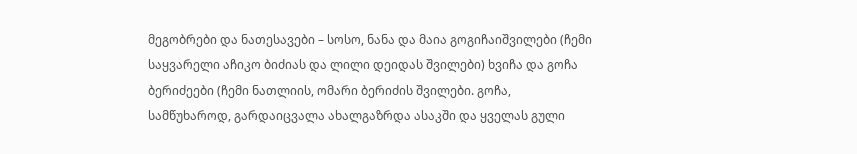მეგობრები და ნათესავები – სოსო, ნანა და მაია გოგიჩაიშვილები (ჩემი საყვარელი აჩიკო ბიძიას და ლილი დეიდას შვილები) ხვიჩა და გოჩა ბერიძეები (ჩემი ნათლიის, ომარი ბერიძის შვილები. გოჩა, სამწუხაროდ, გარდაიცვალა ახალგაზრდა ასაკში და ყველას გული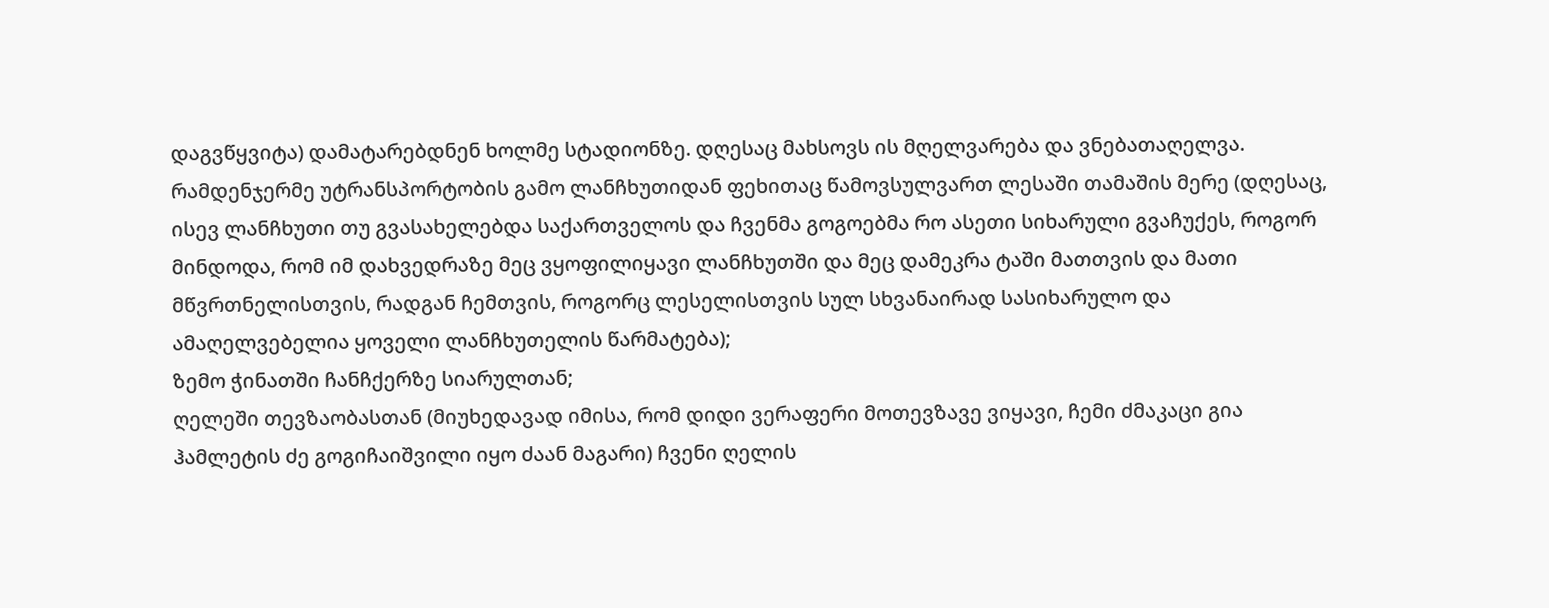დაგვწყვიტა) დამატარებდნენ ხოლმე სტადიონზე. დღესაც მახსოვს ის მღელვარება და ვნებათაღელვა. რამდენჯერმე უტრანსპორტობის გამო ლანჩხუთიდან ფეხითაც წამოვსულვართ ლესაში თამაშის მერე (დღესაც, ისევ ლანჩხუთი თუ გვასახელებდა საქართველოს და ჩვენმა გოგოებმა რო ასეთი სიხარული გვაჩუქეს, როგორ მინდოდა, რომ იმ დახვედრაზე მეც ვყოფილიყავი ლანჩხუთში და მეც დამეკრა ტაში მათთვის და მათი მწვრთნელისთვის, რადგან ჩემთვის, როგორც ლესელისთვის სულ სხვანაირად სასიხარულო და ამაღელვებელია ყოველი ლანჩხუთელის წარმატება);
ზემო ჭინათში ჩანჩქერზე სიარულთან;
ღელეში თევზაობასთან (მიუხედავად იმისა, რომ დიდი ვერაფერი მოთევზავე ვიყავი, ჩემი ძმაკაცი გია ჰამლეტის ძე გოგიჩაიშვილი იყო ძაან მაგარი) ჩვენი ღელის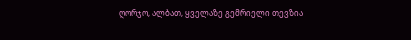ღორჯო, ალბათ, ყველაზე გემრიელი თევზია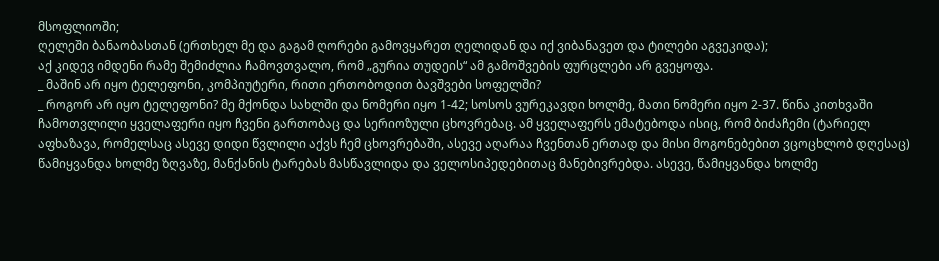მსოფლიოში;
ღელეში ბანაობასთან (ერთხელ მე და გაგამ ღორები გამოვყარეთ ღელიდან და იქ ვიბანავეთ და ტილები აგვეკიდა);
აქ კიდევ იმდენი რამე შემიძლია ჩამოვთვალო, რომ „გურია თუდეის“ ამ გამოშვების ფურცლები არ გვეყოფა.
_ მაშინ არ იყო ტელეფონი, კომპიუტერი, რითი ერთობოდით ბავშვები სოფელში?
_ როგორ არ იყო ტელეფონი? მე მქონდა სახლში და ნომერი იყო 1-42; სოსოს ვურეკავდი ხოლმე, მათი ნომერი იყო 2-37. წინა კითხვაში ჩამოთვლილი ყველაფერი იყო ჩვენი გართობაც და სერიოზული ცხოვრებაც. ამ ყველაფერს ემატებოდა ისიც, რომ ბიძაჩემი (ტარიელ აფხაზავა, რომელსაც ასევე დიდი წვლილი აქვს ჩემ ცხოვრებაში, ასევე აღარაა ჩვენთან ერთად და მისი მოგონებებით ვცოცხლობ დღესაც) წამიყვანდა ხოლმე ზღვაზე, მანქანის ტარებას მასწავლიდა და ველოსიპედებითაც მანებივრებდა. ასევე, წამიყვანდა ხოლმე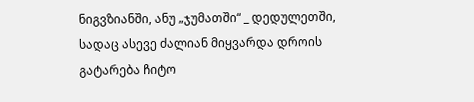ნიგვზიანში, ანუ „ჯუმათში“ _ დედულეთში, სადაც ასევე ძალიან მიყვარდა დროის გატარება ჩიტო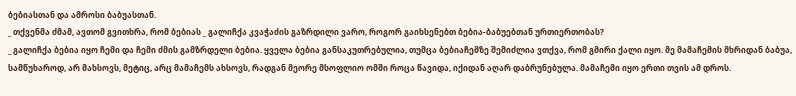ბებიასთან და ამროსი ბაბუასთან.
_ თქვენმა ძმამ, ავთომ გვითხრა, რომ ბებიას _ გალიჩქა კვაჭაძის გაზრდილი ვარო, როგორ გაიხსენებთ ბებია-ბაბუებთან ურთიერთობას?
_ გალიჩქა ბებია იყო ჩემი და ჩემი ძმის გამზრდელი ბებია. ყველა ბებია განსაკუთრებულია, თუმცა ბებიაჩემზე შემიძლია ვთქვა, რომ გმირი ქალი იყო. მე მამაჩემის მხრიდან ბაბუა, სამწუხაროდ, არ მახსოვს, მეტიც, არც მამაჩემს ახსოვს, რადგან მეორე მსოფლიო ომში როცა წავიდა, იქიდან აღარ დაბრუნებულა. მამაჩემი იყო ერთი თვის ამ დროს.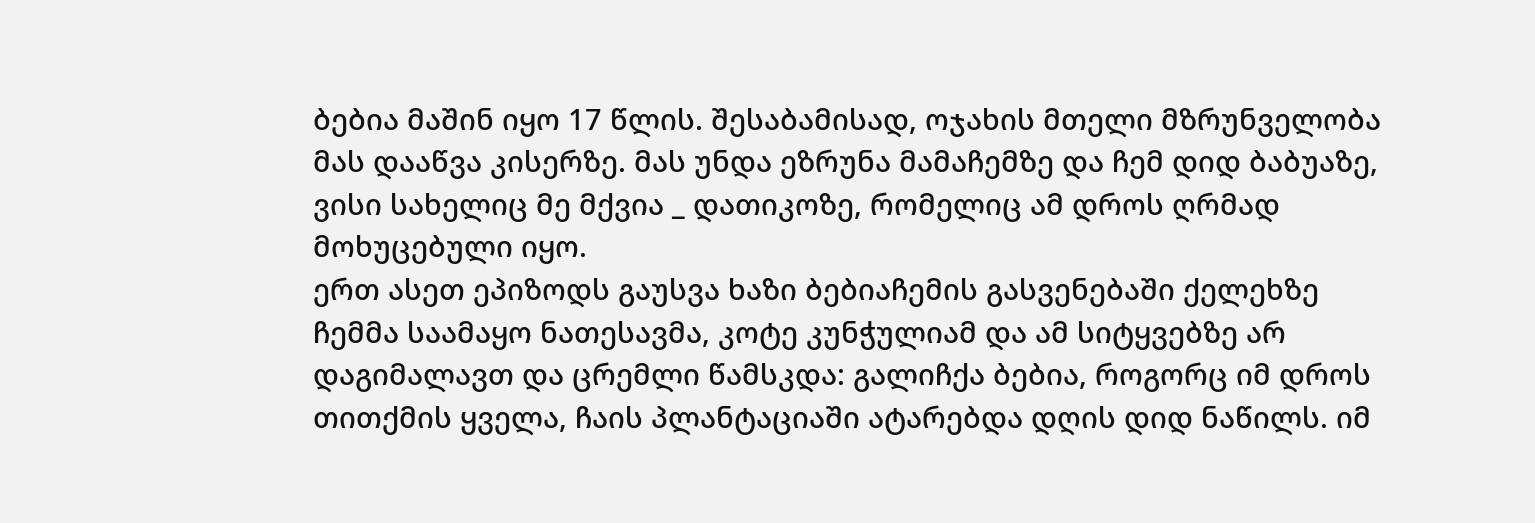ბებია მაშინ იყო 17 წლის. შესაბამისად, ოჯახის მთელი მზრუნველობა მას დააწვა კისერზე. მას უნდა ეზრუნა მამაჩემზე და ჩემ დიდ ბაბუაზე, ვისი სახელიც მე მქვია _ დათიკოზე, რომელიც ამ დროს ღრმად მოხუცებული იყო.
ერთ ასეთ ეპიზოდს გაუსვა ხაზი ბებიაჩემის გასვენებაში ქელეხზე ჩემმა საამაყო ნათესავმა, კოტე კუნჭულიამ და ამ სიტყვებზე არ დაგიმალავთ და ცრემლი წამსკდა: გალიჩქა ბებია, როგორც იმ დროს თითქმის ყველა, ჩაის პლანტაციაში ატარებდა დღის დიდ ნაწილს. იმ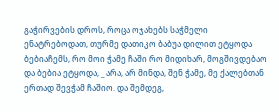გაჭირვების დროს, როცა ოჯახებს საჭმელი ენატრებოდათ, თურმე დათიკო ბაბუა დილით ეტყოდა ბებიაჩემს, რო მოი ჭამე ჩაში რო მიდიხარ, მოგშივდებაო და ბებია ეტყოდა, _ არა, არ მინდა, შენ ჭამე, მე ქალებთან ერთად შევჭამ ჩაშიო. და შემდეგ,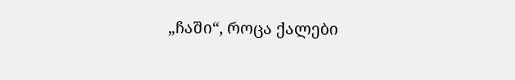„ჩაში“, როცა ქალები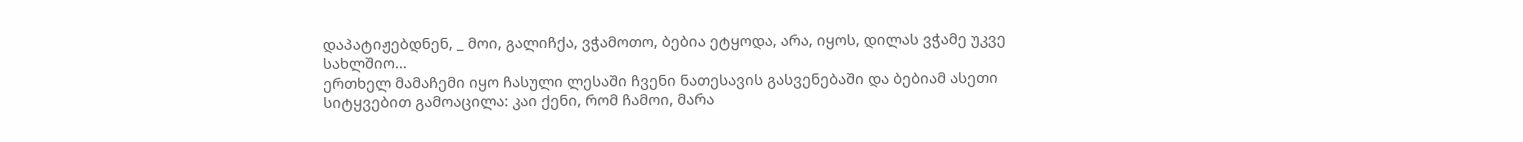დაპატიჟებდნენ, _ მოი, გალიჩქა, ვჭამოთო, ბებია ეტყოდა, არა, იყოს, დილას ვჭამე უკვე სახლშიო…
ერთხელ მამაჩემი იყო ჩასული ლესაში ჩვენი ნათესავის გასვენებაში და ბებიამ ასეთი სიტყვებით გამოაცილა: კაი ქენი, რომ ჩამოი, მარა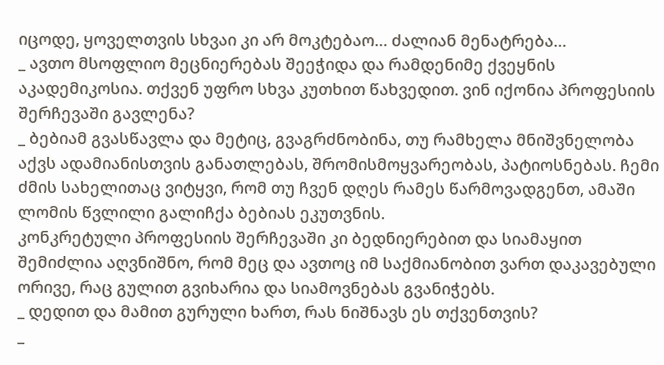იცოდე, ყოველთვის სხვაი კი არ მოკტებაო… ძალიან მენატრება…
_ ავთო მსოფლიო მეცნიერებას შეეჭიდა და რამდენიმე ქვეყნის აკადემიკოსია. თქვენ უფრო სხვა კუთხით წახვედით. ვინ იქონია პროფესიის შერჩევაში გავლენა?
_ ბებიამ გვასწავლა და მეტიც, გვაგრძნობინა, თუ რამხელა მნიშვნელობა აქვს ადამიანისთვის განათლებას, შრომისმოყვარეობას, პატიოსნებას. ჩემი ძმის სახელითაც ვიტყვი, რომ თუ ჩვენ დღეს რამეს წარმოვადგენთ, ამაში ლომის წვლილი გალიჩქა ბებიას ეკუთვნის.
კონკრეტული პროფესიის შერჩევაში კი ბედნიერებით და სიამაყით შემიძლია აღვნიშნო, რომ მეც და ავთოც იმ საქმიანობით ვართ დაკავებული ორივე, რაც გულით გვიხარია და სიამოვნებას გვანიჭებს.
_ დედით და მამით გურული ხართ, რას ნიშნავს ეს თქვენთვის?
_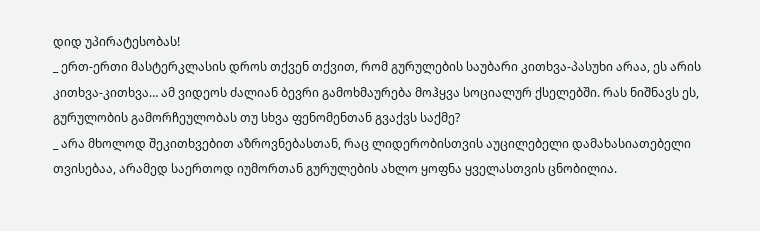დიდ უპირატესობას!
_ ერთ-ერთი მასტერკლასის დროს თქვენ თქვით, რომ გურულების საუბარი კითხვა-პასუხი არაა, ეს არის კითხვა-კითხვა… ამ ვიდეოს ძალიან ბევრი გამოხმაურება მოჰყვა სოციალურ ქსელებში. რას ნიშნავს ეს, გურულობის გამორჩეულობას თუ სხვა ფენომენთან გვაქვს საქმე?
_ არა მხოლოდ შეკითხვებით აზროვნებასთან, რაც ლიდერობისთვის აუცილებელი დამახასიათებელი თვისებაა, არამედ საერთოდ იუმორთან გურულების ახლო ყოფნა ყველასთვის ცნობილია.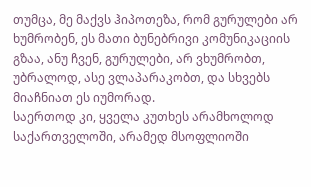თუმცა, მე მაქვს ჰიპოთეზა, რომ გურულები არ ხუმრობენ, ეს მათი ბუნებრივი კომუნიკაციის გზაა, ანუ ჩვენ, გურულები, არ ვხუმრობთ, უბრალოდ, ასე ვლაპარაკობთ, და სხვებს მიაჩნიათ ეს იუმორად.
საერთოდ კი, ყველა კუთხეს არამხოლოდ საქართველოში, არამედ მსოფლიოში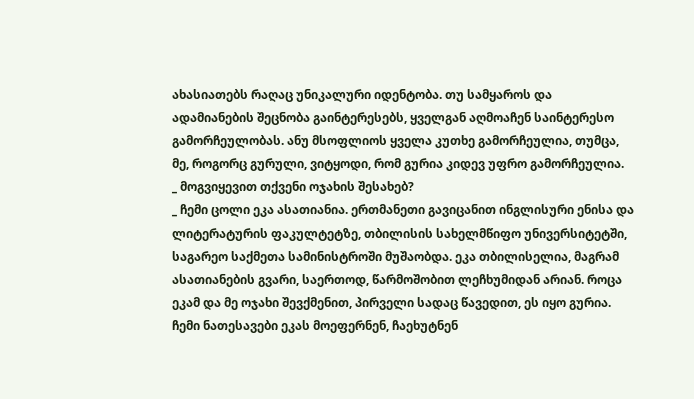ახასიათებს რაღაც უნიკალური იდენტობა. თუ სამყაროს და ადამიანების შეცნობა გაინტერესებს, ყველგან აღმოაჩენ საინტერესო გამორჩეულობას. ანუ მსოფლიოს ყველა კუთხე გამორჩეულია, თუმცა, მე, როგორც გურული, ვიტყოდი, რომ გურია კიდევ უფრო გამორჩეულია.
_ მოგვიყევით თქვენი ოჯახის შესახებ?
_ ჩემი ცოლი ეკა ასათიანია. ერთმანეთი გავიცანით ინგლისური ენისა და ლიტერატურის ფაკულტეტზე, თბილისის სახელმწიფო უნივერსიტეტში, საგარეო საქმეთა სამინისტროში მუშაობდა. ეკა თბილისელია, მაგრამ ასათიანების გვარი, საერთოდ, წარმოშობით ლეჩხუმიდან არიან. როცა ეკამ და მე ოჯახი შევქმენით, პირველი სადაც წავედით, ეს იყო გურია. ჩემი ნათესავები ეკას მოეფერნენ, ჩაეხუტნენ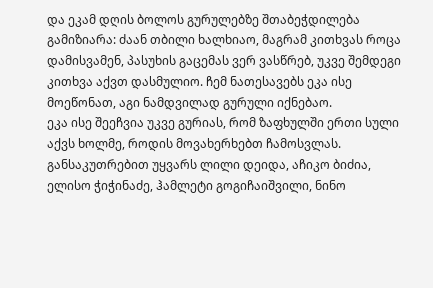და ეკამ დღის ბოლოს გურულებზე შთაბეჭდილება გამიზიარა: ძაან თბილი ხალხიაო, მაგრამ კითხვას როცა დამისვამენ, პასუხის გაცემას ვერ ვასწრებ, უკვე შემდეგი კითხვა აქვთ დასმულიო. ჩემ ნათესავებს ეკა ისე მოეწონათ, აგი ნამდვილად გურული იქნებაო.
ეკა ისე შეეჩვია უკვე გურიას, რომ ზაფხულში ერთი სული აქვს ხოლმე, როდის მოვახერხებთ ჩამოსვლას. განსაკუთრებით უყვარს ლილი დეიდა, აჩიკო ბიძია, ელისო ჭიჭინაძე, ჰამლეტი გოგიჩაიშვილი, ნინო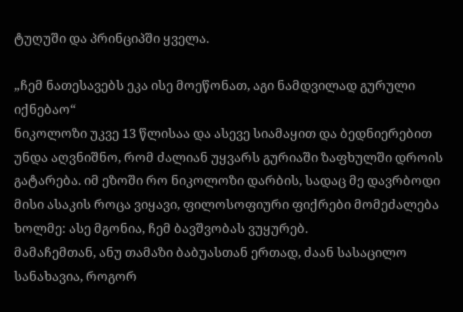ტუღუში და პრინციპში ყველა.

„ჩემ ნათესავებს ეკა ისე მოეწონათ, აგი ნამდვილად გურული იქნებაო“
ნიკოლოზი უკვე 13 წლისაა და ასევე სიამაყით და ბედნიერებით უნდა აღვნიშნო, რომ ძალიან უყვარს გურიაში ზაფხულში დროის გატარება. იმ ეზოში რო ნიკოლოზი დარბის, სადაც მე დავრბოდი მისი ასაკის როცა ვიყავი, ფილოსოფიური ფიქრები მომეძალება ხოლმე: ასე მგონია, ჩემ ბავშვობას ვუყურებ.
მამაჩემთან, ანუ თამაზი ბაბუასთან ერთად, ძაან სასაცილო სანახავია, როგორ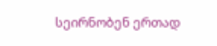სეირნობენ ერთად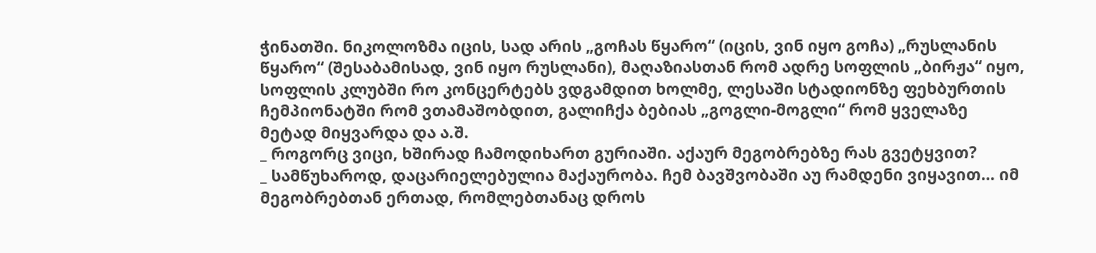ჭინათში. ნიკოლოზმა იცის, სად არის „გოჩას წყარო“ (იცის, ვინ იყო გოჩა) „რუსლანის წყარო“ (შესაბამისად, ვინ იყო რუსლანი), მაღაზიასთან რომ ადრე სოფლის „ბირჟა“ იყო, სოფლის კლუბში რო კონცერტებს ვდგამდით ხოლმე, ლესაში სტადიონზე ფეხბურთის ჩემპიონატში რომ ვთამაშობდით, გალიჩქა ბებიას „გოგლი-მოგლი“ რომ ყველაზე მეტად მიყვარდა და ა.შ.
_ როგორც ვიცი, ხშირად ჩამოდიხართ გურიაში. აქაურ მეგობრებზე რას გვეტყვით?
_ სამწუხაროდ, დაცარიელებულია მაქაურობა. ჩემ ბავშვობაში აუ რამდენი ვიყავით… იმ მეგობრებთან ერთად, რომლებთანაც დროს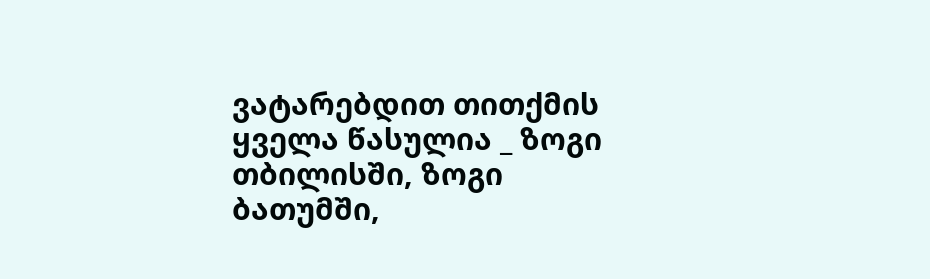ვატარებდით თითქმის ყველა წასულია _ ზოგი თბილისში, ზოგი ბათუმში,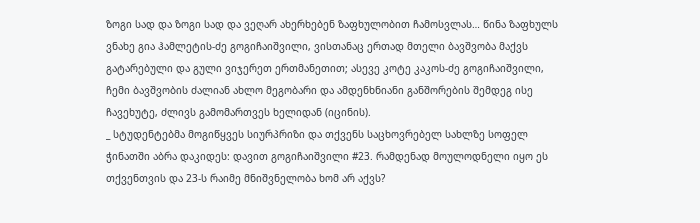ზოგი სად და ზოგი სად და ვეღარ ახერხებენ ზაფხულობით ჩამოსვლას… წინა ზაფხულს ვნახე გია ჰამლეტის-ძე გოგიჩაიშვილი, ვისთანაც ერთად მთელი ბავშვობა მაქვს გატარებული და გული ვიჯერეთ ერთმანეთით; ასევე კოტე კაკოს-ძე გოგიჩაიშვილი, ჩემი ბავშვობის ძალიან ახლო მეგობარი და ამდენხნიანი განშორების შემდეგ ისე ჩავეხუტე, ძლივს გამომართვეს ხელიდან (იცინის).
_ სტუდენტებმა მოგიწყვეს სიურპრიზი და თქვენს საცხოვრებელ სახლზე სოფელ ჭინათში აბრა დაკიდეს: დავით გოგიჩაიშვილი #23. რამდენად მოულოდნელი იყო ეს თქვენთვის და 23-ს რაიმე მნიშვნელობა ხომ არ აქვს?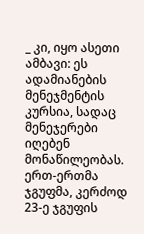_ კი, იყო ასეთი ამბავი: ეს ადამიანების მენეჯმენტის კურსია, სადაც მენეჯერები იღებენ მონაწილეობას. ერთ-ერთმა ჯგუფმა, კერძოდ 23-ე ჯგუფის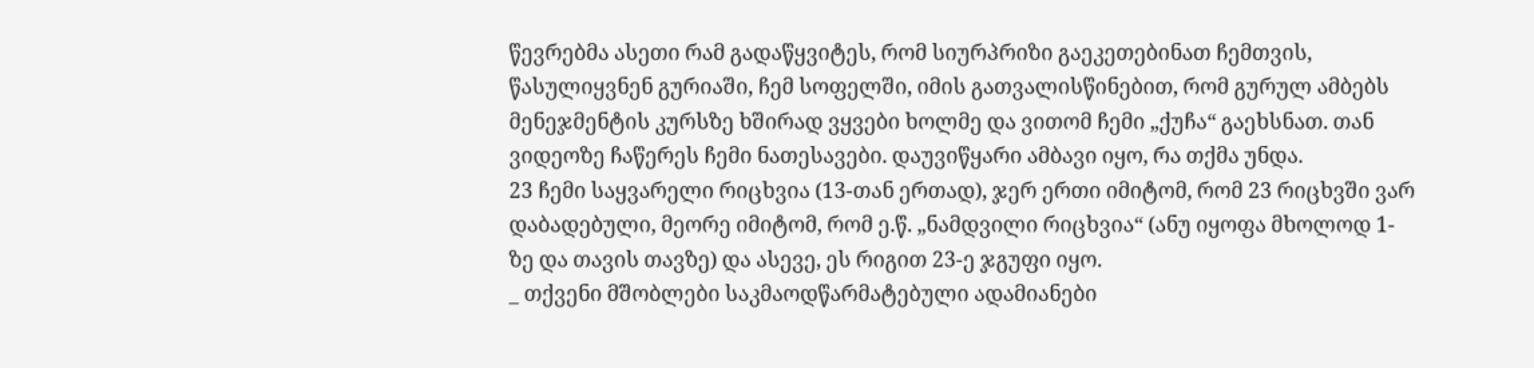წევრებმა ასეთი რამ გადაწყვიტეს, რომ სიურპრიზი გაეკეთებინათ ჩემთვის, წასულიყვნენ გურიაში, ჩემ სოფელში, იმის გათვალისწინებით, რომ გურულ ამბებს მენეჯმენტის კურსზე ხშირად ვყვები ხოლმე და ვითომ ჩემი „ქუჩა“ გაეხსნათ. თან ვიდეოზე ჩაწერეს ჩემი ნათესავები. დაუვიწყარი ამბავი იყო, რა თქმა უნდა.
23 ჩემი საყვარელი რიცხვია (13-თან ერთად), ჯერ ერთი იმიტომ, რომ 23 რიცხვში ვარ დაბადებული, მეორე იმიტომ, რომ ე.წ. „ნამდვილი რიცხვია“ (ანუ იყოფა მხოლოდ 1-ზე და თავის თავზე) და ასევე, ეს რიგით 23-ე ჯგუფი იყო.
_ თქვენი მშობლები საკმაოდწარმატებული ადამიანები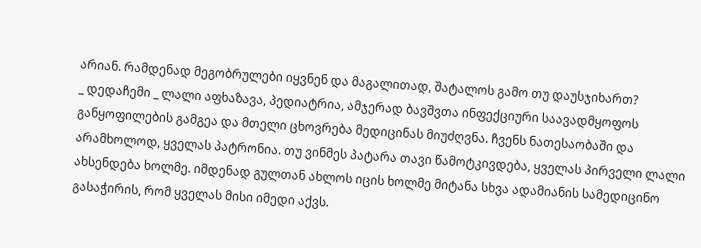არიან. რამდენად მეგობრულები იყვნენ და მაგალითად, შატალოს გამო თუ დაუსჯიხართ?
_ დედაჩემი _ ლალი აფხაზავა, პედიატრია, ამჯერად ბავშვთა ინფექციური საავადმყოფოს განყოფილების გამგეა და მთელი ცხოვრება მედიცინას მიუძღვნა. ჩვენს ნათესაობაში და არამხოლოდ, ყველას პატრონია. თუ ვინმეს პატარა თავი წამოტკივდება, ყველას პირველი ლალი ახსენდება ხოლმე. იმდენად გულთან ახლოს იცის ხოლმე მიტანა სხვა ადამიანის სამედიცინო გასაჭირის, რომ ყველას მისი იმედი აქვს.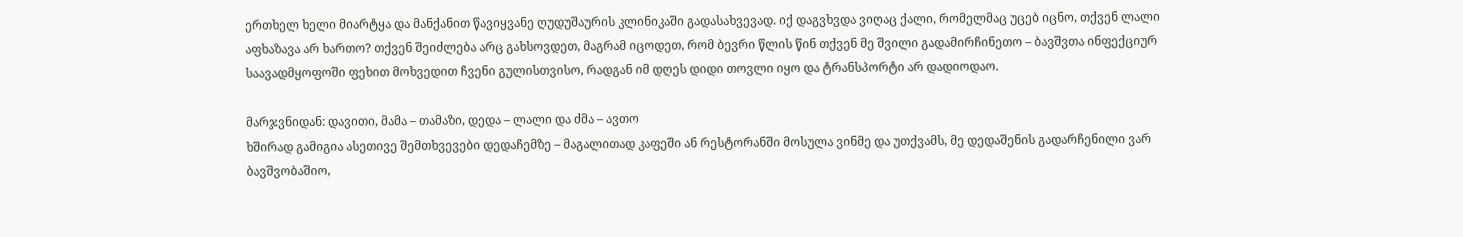ერთხელ ხელი მიარტყა და მანქანით წავიყვანე ღუდუშაურის კლინიკაში გადასახვევად. იქ დაგვხვდა ვიღაც ქალი, რომელმაც უცებ იცნო, თქვენ ლალი აფხაზავა არ ხართო? თქვენ შეიძლება არც გახსოვდეთ, მაგრამ იცოდეთ, რომ ბევრი წლის წინ თქვენ მე შვილი გადამირჩინეთო – ბავშვთა ინფექციურ საავადმყოფოში ფეხით მოხვედით ჩვენი გულისთვისო, რადგან იმ დღეს დიდი თოვლი იყო და ტრანსპორტი არ დადიოდაო.

მარჯვნიდან: დავითი, მამა – თამაზი, დედა – ლალი და ძმა – ავთო
ხშირად გამიგია ასეთივე შემთხვევები დედაჩემზე – მაგალითად კაფეში ან რესტორანში მოსულა ვინმე და უთქვამს, მე დედაშენის გადარჩენილი ვარ ბავშვობაშიო,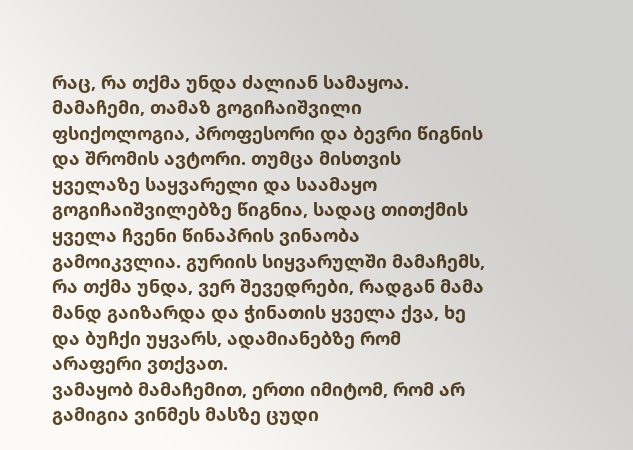რაც, რა თქმა უნდა ძალიან სამაყოა.
მამაჩემი, თამაზ გოგიჩაიშვილი ფსიქოლოგია, პროფესორი და ბევრი წიგნის და შრომის ავტორი. თუმცა მისთვის ყველაზე საყვარელი და საამაყო გოგიჩაიშვილებზე წიგნია, სადაც თითქმის ყველა ჩვენი წინაპრის ვინაობა გამოიკვლია. გურიის სიყვარულში მამაჩემს, რა თქმა უნდა, ვერ შევედრები, რადგან მამა მანდ გაიზარდა და ჭინათის ყველა ქვა, ხე და ბუჩქი უყვარს, ადამიანებზე რომ არაფერი ვთქვათ.
ვამაყობ მამაჩემით, ერთი იმიტომ, რომ არ გამიგია ვინმეს მასზე ცუდი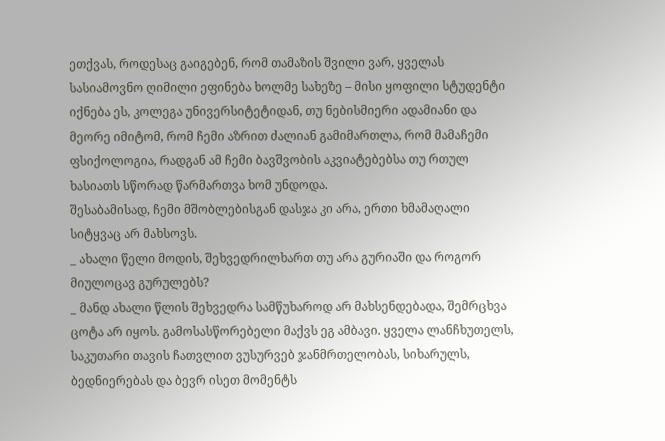ეთქვას, როდესაც გაიგებენ, რომ თამაზის შვილი ვარ, ყველას სასიამოვნო ღიმილი ეფინება ხოლმე სახეზე – მისი ყოფილი სტუდენტი იქნება ეს, კოლეგა უნივერსიტეტიდან, თუ ნებისმიერი ადამიანი და მეორე იმიტომ, რომ ჩემი აზრით ძალიან გამიმართლა, რომ მამაჩემი ფსიქოლოგია, რადგან ამ ჩემი ბავშვობის აკვიატებებსა თუ რთულ ხასიათს სწორად წარმართვა ხომ უნდოდა.
შესაბამისად, ჩემი მშობლებისგან დასჯა კი არა, ერთი ხმამაღალი სიტყვაც არ მახსოვს.
_ ახალი წელი მოდის, შეხვედრილხართ თუ არა გურიაში და როგორ მიულოცავ გურულებს?
_ მანდ ახალი წლის შეხვედრა სამწუხაროდ არ მახსენდებადა, შემრცხვა ცოტა არ იყოს. გამოსასწორებელი მაქვს ეგ ამბავი. ყველა ლანჩხუთელს, საკუთარი თავის ჩათვლით ვუსურვებ ჯანმრთელობას, სიხარულს, ბედნიერებას და ბევრ ისეთ მომენტს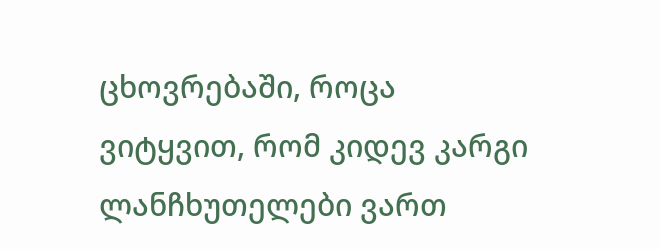ცხოვრებაში, როცა ვიტყვით, რომ კიდევ კარგი ლანჩხუთელები ვართ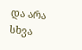და არა სხვა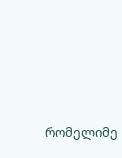რომელიმე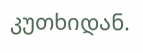კუთხიდან.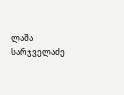ლაშა სარჯველაძე